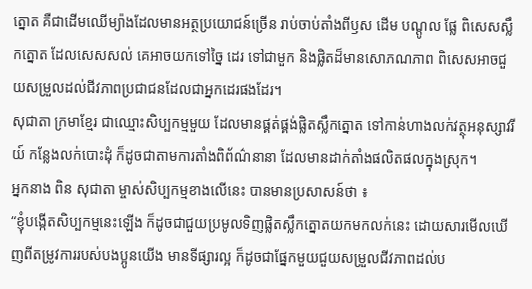ត្នោត គឺជាដើមឈើម្យ៉ាងដែលមានអត្ថប្រយោជន៍ច្រើន រាប់ចាប់តាំងពីឫស ដើម បណ្ដូល ផ្លែ ពិសេសស្លឹកត្នោត ដែលសេសសល់ គេអាចយកទៅច្នៃ ដេរ ទៅជាមួក និងផ្លិតដ៏មានសោភណភាព ពិសេសអាចជួយសម្រួលដល់ជីវភាពប្រជាជនដែលជាអ្នកដេរផងដែរ។
សុជាតា ក្រមាខ្មែរ ជាឈ្មោះសិប្បកម្មមួយ ដែលមានផ្គត់ផ្គង់ផ្លិតស្លឹកត្នោត ទៅកាន់ហាងលក់វត្ថុអនុស្សាវរីយ៍ កន្លែងលក់បោះដុំ ក៏ដូចជាតាមការតាំងពិព័ណ៌នានា ដែលមានដាក់តាំងផលិតផលក្នុងស្រុក។
អ្នកនាង ពិន សុជាតា ម្ចាស់សិប្បកម្មខាងលើនេះ បានមានប្រសាសន៍ថា ៖
“ខ្ញុំបង្កើតសិប្បកម្មនេះឡើង ក៏ដូចជាជួយប្រមូលទិញផ្លិតស្លឹកត្នោតយកមកលក់នេះ ដោយសារមើលឃើញពីតម្រូវការរបស់បងប្អូនយើង មានទីផ្សារល្អ ក៏ដូចជាផ្នែកមួយជួយសម្រួលជីវភាពដល់ប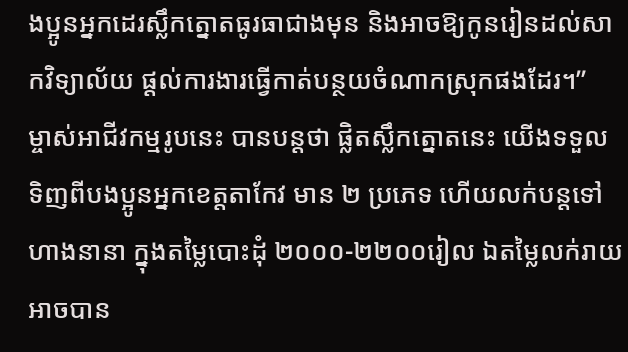ងប្អូនអ្នកដេរស្លឹកត្នោតធូរធាជាងមុន និងអាចឱ្យកូនរៀនដល់សាកវិទ្យាល័យ ផ្ដល់ការងារធ្វើកាត់បន្ថយចំណាកស្រុកផងដែរ។”
ម្ចាស់អាជីវកម្មរូបនេះ បានបន្តថា ផ្លិតស្លឹកត្នោតនេះ យើងទទួលទិញពីបងប្អូនអ្នកខេត្តតាកែវ មាន ២ ប្រភេទ ហើយលក់បន្តទៅហាងនានា ក្នុងតម្លៃបោះដុំ ២០០០-២២០០រៀល ឯតម្លៃលក់រាយអាចបាន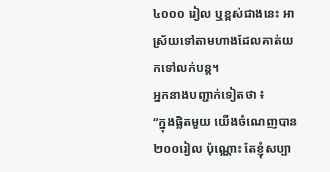៤០០០ រៀល ឬខ្ពស់ជាងនេះ អាស្រ័យទៅតាមហាងដែលគាត់យកទៅលក់បន្ត។
អ្នកនាងបញ្ជាក់ទៀតថា ៖
“ក្នុងផ្លិតមួយ យើងចំណេញបាន ២០០រៀល ប៉ុណ្ណោះ តែខ្ញុំសប្បា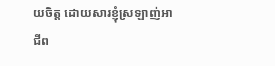យចិត្ត ដោយសារខ្ញុំស្រឡាញ់អាជីព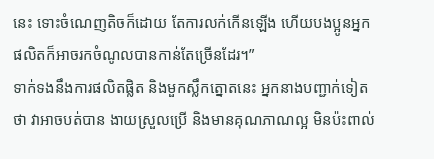នេះ ទោះចំណេញតិចក៏ដោយ តែការលក់កើនឡើង ហើយបងប្អូនអ្នកផលិតក៏អាចរកចំណូលបានកាន់តែច្រើនដែរ។”
ទាក់ទងនឹងការផលិតផ្លិត និងមួកស្លឹកត្នោតនេះ អ្នកនាងបញ្ជាក់ទៀតថា វាអាចបត់បាន ងាយស្រួលប្រើ និងមានគុណភាណល្អ មិនប៉ះពាល់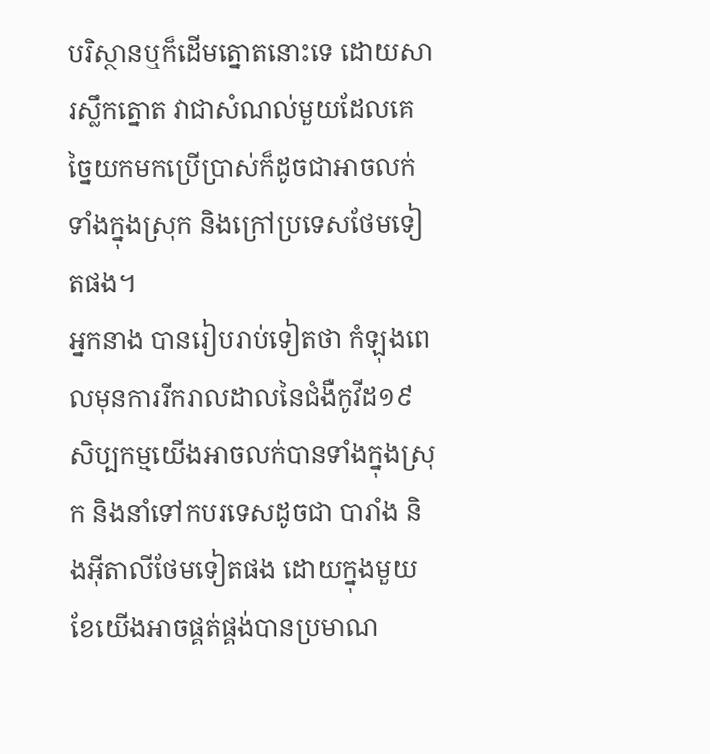បរិស្ថានឬក៏ដើមត្នោតនោះទេ ដោយសារស្លឹកត្នោត វាជាសំណល់មួយដែលគេច្នៃយកមកប្រើប្រាស់ក៏ដូចជាអាចលក់ទាំងក្នុងស្រុក និងក្រៅប្រទេសថែមទៀតផង។
អ្នកនាង បានរៀបរាប់ទៀតថា កំឡុងពេលមុនការរីករាលដាលនៃជំងឺកូវីដ១៩ សិប្បកម្មយើងអាចលក់បានទាំងក្នុងស្រុក និងនាំទៅកបរទេសដូចជា បារាំង និងអ៊ីតាលីថែមទៀតផង ដោយក្នុងមួយខែយើងអាចផ្គត់ផ្គង់បានប្រមាណ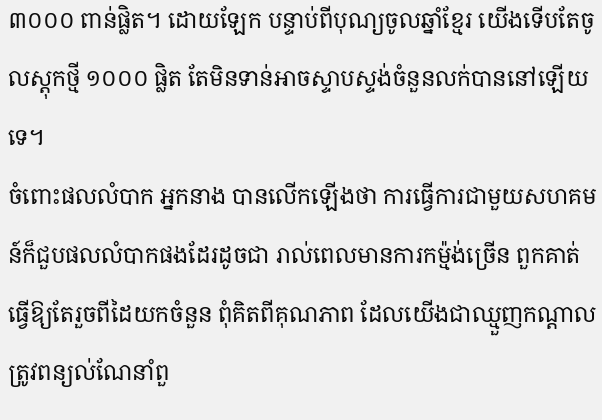៣០០០ ពាន់ផ្លិត។ ដោយឡែក បន្ទាប់ពីបុណ្យចូលឆ្នាំខ្មែរ យើងទើបតែចូលស្តុកថ្មី ១០០០ ផ្លិត តែមិនទាន់អាចស្ទាបស្ទង់ចំនួនលក់បាននៅឡើយទេ។
ចំពោះផលលំបាក អ្នកនាង បានលើកឡើងថា ការធ្វើការជាមួយសហគមន៍ក៏ជួបផលលំបាកផងដែរដូចជា រាល់ពេលមានការកម្ម៉ង់ច្រើន ពួកគាត់ធ្វើឱ្យតែរួចពីដៃយកចំនួន ពុំគិតពីគុណភាព ដែលយើងជាឈ្មួញកណ្ដាលត្រូវពន្យល់ណែនាំពួ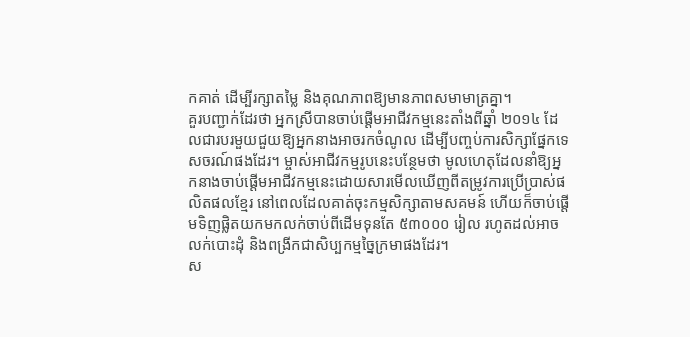កគាត់ ដើម្បីរក្សាតម្លៃ និងគុណភាពឱ្យមានភាពសមាមាត្រគ្នា។
គួរបញ្ជាក់ដែរថា អ្នកស្រីបានចាប់ផ្ដើមអាជីវកម្មនេះតាំងពីឆ្នាំ ២០១៤ ដែលជារបរមួយជួយឱ្យអ្នកនាងអាចរកចំណូល ដើម្បីបញ្ចប់ការសិក្សាផ្នែកទេសចរណ៍ផងដែរ។ ម្ចាស់អាជីវកម្មរូបនេះបន្ថែមថា មូលហេតុដែលនាំឱ្យអ្នកនាងចាប់ផ្ដើមអាជីវកម្មនេះដោយសារមើលឃើញពីតម្រូវការប្រើប្រាស់ផលិតផលខ្មែរ នៅពេលដែលគាត់ចុះកម្មសិក្សាតាមសគមន៍ ហើយក៏ចាប់ផ្ដើមទិញផ្លិតយកមកលក់ចាប់ពីដើមទុនតែ ៥៣០០០ រៀល រហូតដល់អាចលក់បោះដុំ និងពង្រីកជាសិប្បកម្មច្នៃក្រមាផងដែរ។
ស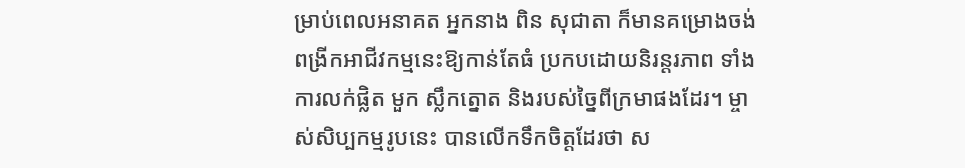ម្រាប់ពេលអនាគត អ្នកនាង ពិន សុជាតា ក៏មានគម្រោងចង់ពង្រីកអាជីវកម្មនេះឱ្យកាន់តែធំ ប្រកបដោយនិរន្តរភាព ទាំងការលក់ផ្លិត មួក ស្លឹកត្នោត និងរបស់ច្នៃពីក្រមាផងដែរ។ ម្ចាស់សិប្បកម្មរូបនេះ បានលើកទឹកចិត្តដែរថា ស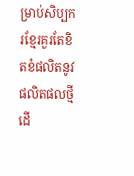ម្រាប់សិប្បករខ្មែរគួរតែខិតខំផលិតនូវផលិតផលថ្មី ដើ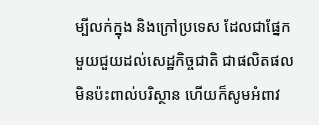ម្បីលក់ក្នុង និងក្រៅប្រទេស ដែលជាផ្នែកមួយជួយដល់សេដ្ឋកិច្ចជាតិ ជាផលិតផលមិនប៉ះពាល់បរិស្ថាន ហើយក៏សូមអំពាវ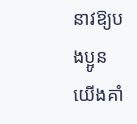នាវឱ្យបងប្អូនយើងគាំ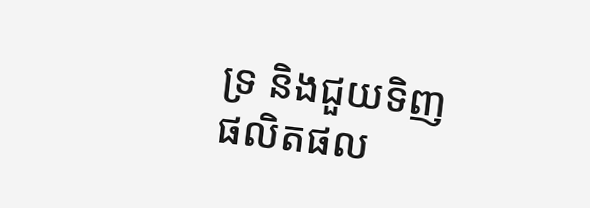ទ្រ និងជួយទិញផលិតផល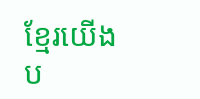ខ្មែរយើងប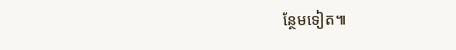ន្ថែមទៀត៕